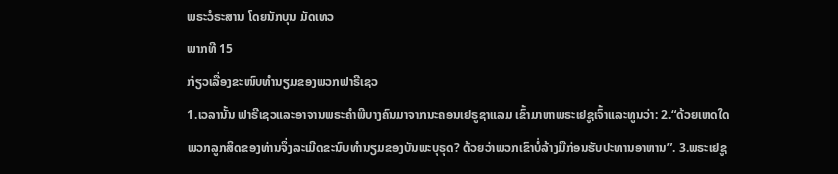ພຣະວໍຣະສານ ໂດຍນັກບຸນ ມັດເທວ
ພາກທີ 15
ກ່ຽວເລື່ອງຂະໜົບທຳນຽມຂອງພວກຟາຣີເຊວ
1.ເວລານັ້ນ ຟາຣີເຊວແລະອາຈານພຣະຄຳພີບາງຄົນມາຈາກນະຄອນເຢຣູຊາແລມ ເຂົ້າມາຫາພຣະເຢຊູເຈົ້າແລະທູນວ່າ: 2.“ດ້ວຍເຫດໃດພວກລູກສິດຂອງທ່ານຈຶ່ງລະເມີດຂະນົບທຳນຽມຂອງບັນພະບຸຣຸດ? ດ້ວຍວ່າພວກເຂົາບໍ່ລ້າງມືກ່ອນຮັບປະທານອາຫານ”. 3.ພຣະເຢຊູ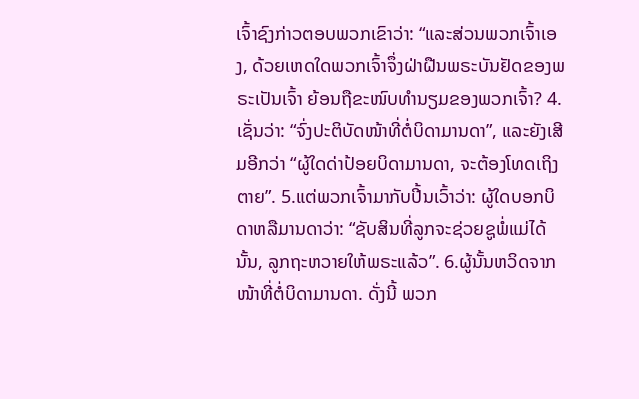ເຈົ້າຊົງກ່າວຕອບພວກເຂົາວ່າ: “ແລະສ່ວນພວກເຈົ້າເອງ, ດ້ວຍເຫດໃດພວກເຈົ້າຈຶ່ງຝ່າຝືນພຣະບັນຢັດຂອງພຣະເປັນເຈົ້າ ຍ້ອນຖືຂະໜົບທຳນຽມຂອງພວກເຈົ້າ? 4.ເຊັ່ນວ່າ: “ຈົ່ງປະຕິບັດໜ້າທີ່ຕໍ່ບິດາມານດາ”, ແລະຍັງເສີມອີກວ່າ “ຜູ້ໃດດ່າປ້ອຍບິດາມານດາ, ຈະຕ້ອງໂທດເຖິງຕາຍ”. 5.ແຕ່ພວກເຈົ້າມາກັບປີ້ນເວົ້າວ່າ: ຜູ້ໃດບອກບິດາຫລືມານດາວ່າ: “ຊັບສິນທີ່ລູກຈະຊ່ວຍຊູພໍ່ແມ່ໄດ້ນັ້ນ, ລູກຖະຫວາຍໃຫ້ພຣະແລ້ວ”. 6.ຜູ້ນັ້ນຫວິດຈາກໜ້າທີ່ຕໍ່ບິດາມານດາ. ດັ່ງນີ້ ພວກ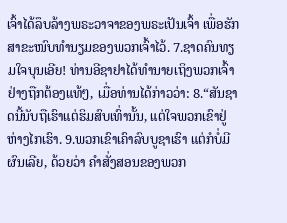ເຈົ້າໄດ້ລຶບລ້າງພຣະວາຈາຂອງພຣະເປັນເຈົ້າ ເພື່ອຮັກສາຂະໜົບທຳນຽມຂອງພວກເຈົ້າໄວ້. 7.ຊາດຄົນທຽມໃຈບຸນເອີຍ! ທ່ານອີຊາຢາໄດ້ທຳນາຍເຖິງພວກເຈົ້າຢ່າງຖືກຕ້ອງແທ້ໆ, ເມື່ອທ່ານໄດ້ກ່າວວ່າ: 8.“ສັນຊາດນີ້ນັບຖືເຮົາແຕ່ຮິມສົບເທົ່ານັ້ນ, ແຕ່ໃຈພວກເຂົາຢູ່ຫ່າງໄກເຮົາ. 9.ພວກເຂົາເຄົາລົບບູຊາເຮົາ ແຕ່ກໍບໍ່ມີຜົນເລີຍ, ດ້ວຍວ່າ ຄຳສັ່ງສອນຂອງພວກ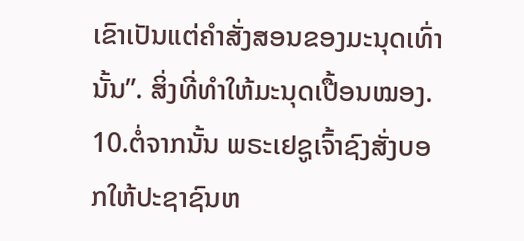ເຂົາເປັນແຕ່ຄຳສັ່ງສອນຂອງມະນຸດເທົ່ານັ້ນ”. ສິ່ງທີ່ທຳໃຫ້ມະນຸດເປື້ອນໝອງ. 10.ຕໍ່ຈາກນັ້ນ ພຣະເຢຊູເຈົ້າຊົງສັ່ງບອກໃຫ້ປະຊາຊົນຫ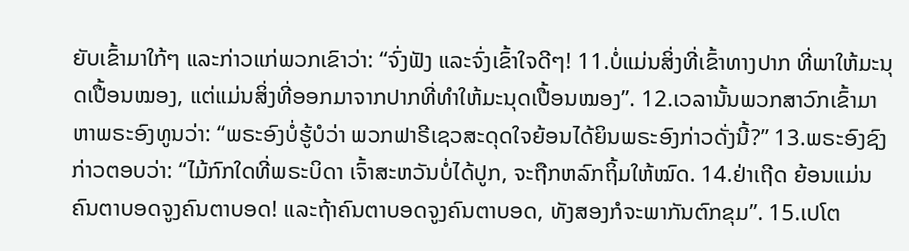ຍັບເຂົ້າມາໃກ້ໆ ແລະກ່າວແກ່ພວກເຂົາວ່າ: “ຈົ່ງຟັງ ແລະຈົ່ງເຂົ້າໃຈດີໆ! 11.ບໍ່ແມ່ນສິ່ງທີ່ເຂົ້າທາງປາກ ທີ່ພາໃຫ້ມະນຸດເປື້ອນໝອງ, ແຕ່ແມ່ນສິ່ງທີ່ອອກມາຈາກປາກທີ່ທຳໃຫ້ມະນຸດເປື້ອນໝອງ”. 12.ເວລານັ້ນພວກສາວົກເຂົ້າມາຫາພຣະອົງທູນວ່າ: “ພຣະອົງບໍ່ຮູ້ບໍວ່າ ພວກຟາຣີເຊວສະດຸດໃຈຍ້ອນໄດ້ຍິນພຣະອົງກ່າວດັ່ງນີ້?” 13.ພຣະອົງຊົງກ່າວຕອບວ່າ: “ໄມ້ກົກໃດທີ່ພຣະບິດາ ເຈົ້າສະຫວັນບໍ່ໄດ້ປູກ, ຈະຖືກຫລົກຖິ້ມໃຫ້ໝົດ. 14.ຢ່າເຖີດ ຍ້ອນແມ່ນຄົນຕາບອດຈູງຄົນຕາບອດ! ແລະຖ້າຄົນຕາບອດຈູງຄົນຕາບອດ, ທັງສອງກໍຈະພາກັນຕົກຂຸມ”. 15.ເປໂຕ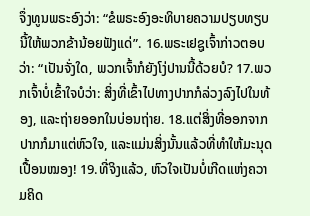ຈຶ່ງທູນພຣະອົງວ່າ: “ຂໍພຣະອົງອະທິບາຍຄວາມປຽບທຽບນີ້ໃຫ້ພວກຂ້ານ້ອຍຟັງແດ່”. 16.ພຣະເຢຊູເຈົ້າກ່າວຕອບວ່າ: “ເປັນຈັ່ງໃດ, ພວກເຈົ້າກໍຍັງໂງ່ປານນີ້ດ້ວຍບໍ? 17.ພວກເຈົ້າບໍ່ເຂົ້າໃຈບໍວ່າ: ສິ່ງທີ່ເຂົ້າໄປທາງປາກກໍລ່ວງລົງໄປໃນທ້ອງ, ແລະຖ່າຍອອກໃນບ່ອນຖ່າຍ. 18.ແຕ່ສິ່ງທີ່ອອກຈາກປາກກໍມາແຕ່ຫົວໃຈ, ແລະແມ່ນສິ່ງນັ້ນແລ້ວທີ່ທຳໃຫ້ມະນຸດເປື້ອນໝອງ! 19.ທີ່ຈິງແລ້ວ, ຫົວໃຈເປັນບໍ່ເກີດແຫ່ງຄວາມຄິດ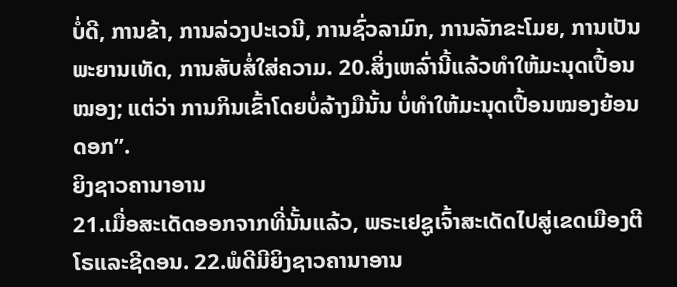ບໍ່ດີ, ການຂ້າ, ການລ່ວງປະເວນີ, ການຊົ່ວລາມົກ, ການລັກຂະໂມຍ, ການເປັນພະຍານເທັດ, ການສັບສໍ່ໃສ່ຄວາມ. 20.ສິ່ງເຫລົ່ານີ້ແລ້ວທຳໃຫ້ມະນຸດເປື້ອນໝອງ; ແຕ່ວ່າ ການກິນເຂົ້າໂດຍບໍ່ລ້າງມືນັ້ນ ບໍ່ທຳໃຫ້ມະນຸດເປື້ອນໝອງຍ້ອນ ດອກ”.
ຍິງຊາວຄານາອານ
21.ເມື່ອສະເດັດອອກຈາກທີ່ນັ້ນແລ້ວ, ພຣະເຢຊູເຈົ້າສະເດັດໄປສູ່ເຂດເມືອງຕີໂຣແລະຊີດອນ. 22.ພໍດີມີຍິງຊາວຄານາອານ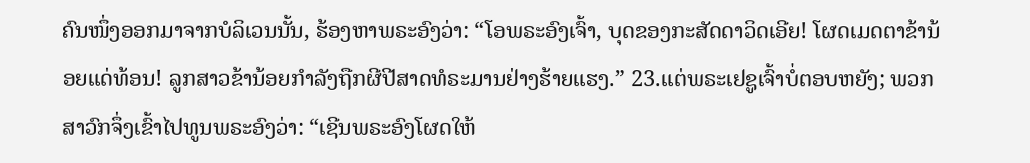ຄົນໜຶ່ງອອກມາຈາກບໍລິເວນນັ້ນ, ຮ້ອງຫາພຣະອົງວ່າ: “ໂອພຣະອົງເຈົ້າ, ບຸດຂອງກະສັດດາວິດເອີຍ! ໂຜດເມດຕາຂ້ານ້ອຍແດ່ທ້ອນ! ລູກສາວຂ້ານ້ອຍກຳລັງຖືກຜີປີສາດທໍຣະມານຢ່າງຮ້າຍແຮງ.” 23.ແຕ່ພຣະເຢຊູເຈົ້າບໍ່ຕອບຫຍັງ; ພວກສາວົກຈຶ່ງເຂົ້າໄປທູນພຣະອົງວ່າ: “ເຊີນພຣະອົງໂຜດໃຫ້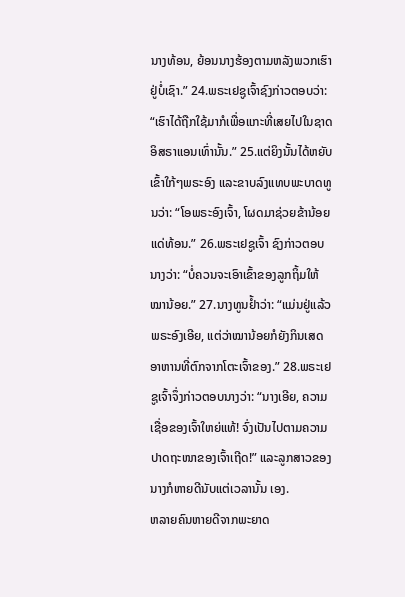ນາງທ້ອນ, ຍ້ອນນາງຮ້ອງຕາມຫລັງພວກເຮົາຢູ່ບໍ່ເຊົາ.” 24.ພຣະເຢຊູເຈົ້າຊົງກ່າວຕອບວ່າ: “ເຮົາໄດ້ຖືກໃຊ້ມາກໍເພື່ອແກະທີ່ເສຍໄປໃນຊາດອິສຣາແອນເທົ່ານັ້ນ.” 25.ແຕ່ຍິງນັ້ນໄດ້ຫຍັບເຂົ້າໃກ້ໆພຣະອົງ ແລະຂາບລົງແທບພະບາດທູນວ່າ: “ໂອພຣະອົງເຈົ້າ, ໂຜດມາຊ່ວຍຂ້ານ້ອຍແດ່ທ້ອນ.” 26.ພຣະເຢຊູເຈົ້າ ຊົງກ່າວຕອບນາງວ່າ: “ບໍ່ຄວນຈະເອົາເຂົ້າຂອງລູກຖິ້ມໃຫ້ໝານ້ອຍ.” 27.ນາງທູນຢ້ຳວ່າ: “ແມ່ນຢູ່ແລ້ວພຣະອົງເອີຍ, ແຕ່ວ່າໝານ້ອຍກໍຍັງກິນເສດອາຫານທີ່ຕົກຈາກໂຕະເຈົ້າຂອງ.” 28.ພຣະເຢຊູເຈົ້າຈຶ່ງກ່າວຕອບນາງວ່າ: “ນາງເອີຍ, ຄວາມເຊື່ອຂອງເຈົ້າໃຫຍ່ແທ້! ຈົ່ງເປັນໄປຕາມຄວາມປາດຖະໜາຂອງເຈົ້າເຖີດ!” ແລະລູກສາວຂອງນາງກໍຫາຍດີນັບແຕ່ເວລານັ້ນ ເອງ.
ຫລາຍຄົນຫາຍດີຈາກພະຍາດ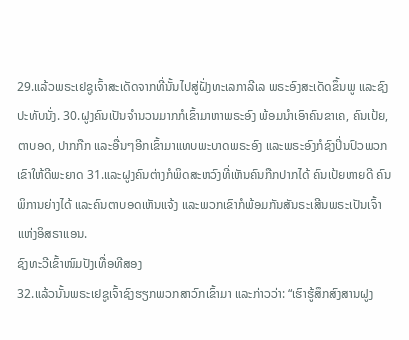29.ແລ້ວພຣະເຢຊູເຈົ້າສະເດັດຈາກທີ່ນັ້ນໄປສູ່ຝັ່ງທະເລກາລີເລ ພຣະອົງສະເດັດຂຶ້ນພູ ແລະຊົງປະທັບນັ່ງ. 30.ຝູງຄົນເປັນຈຳນວນມາກກໍເຂົ້າມາຫາພຣະອົງ ພ້ອມນຳເອົາຄົນຂາເຄ, ຄົນເປ້ຍ, ຕາບອດ, ປາກກືກ ແລະອື່ນໆອີກເຂົ້າມາແທບພະບາດພຣະອົງ ແລະພຣະອົງກໍຊົງປິ່ນປົວພວກເຂົາໃຫ້ດີພະຍາດ 31.ແລະຝູງຄົນຕ່າງກໍພິດສະຫວົງທີ່ເຫັນຄົນກືກປາກໄດ້ ຄົນເປ້ຍຫາຍດີ ຄົນພິການຍ່າງໄດ້ ແລະຄົນຕາບອດເຫັນແຈ້ງ ແລະພວກເຂົາກໍພ້ອມກັນສັນຣະເສີນພຣະເປັນເຈົ້າແຫ່ງອິສຣາແອນ.
ຊົງທະວີເຂົ້າໜົມປັງເທື່ອທີສອງ
32.ແລ້ວນັ້ນພຣະເຢຊູເຈົ້າຊົງຮຽກພວກສາວົກເຂົ້າມາ ແລະກ່າວວ່າ: “ເຮົາຮູ້ສຶກສົງສານຝູງ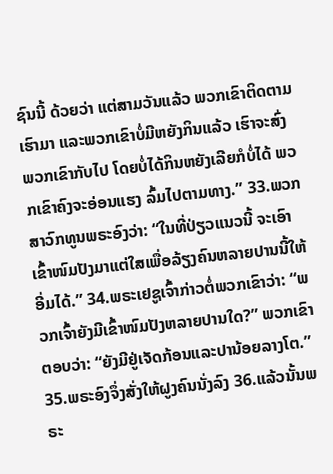ຊົນນີ້ ດ້ວຍວ່າ ແຕ່ສາມວັນແລ້ວ ພວກເຂົາຕິດຕາມເຮົາມາ ແລະພວກເຂົາບໍ່ມີຫຍັງກິນແລ້ວ ເຮົາຈະສົ່ງພວກເຂົາກັບໄປ ໂດຍບໍ່ໄດ້ກິນຫຍັງເລີຍກໍບໍ່ໄດ້ ພວກເຂົາຄົງຈະອ່ອນແຮງ ລົ້ມໄປຕາມທາງ.” 33.ພວກສາວົກທູນພຣະອົງວ່າ: “ໃນທີ່ປ່ຽວແນວນີ້ ຈະເອົາເຂົ້າໜົມປັງມາແຕ່ໃສເພື່ອລ້ຽງຄົນຫລາຍປານນີ້ໃຫ້ອີ່ມໄດ້.” 34.ພຣະເຢຊູເຈົ້າກ່າວຕໍ່ພວກເຂົາວ່າ: “ພວກເຈົ້າຍັງມີເຂົ້າໜົມປັງຫລາຍປານໃດ?” ພວກເຂົາຕອບວ່າ: “ຍັງມີຢູ່ເຈັດກ້ອນແລະປານ້ອຍລາງໂຕ.” 35.ພຣະອົງຈຶ່ງສັ່ງໃຫ້ຝູງຄົນນັ່ງລົງ 36.ແລ້ວນັ້ນພຣະ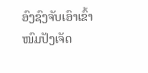ອົງຊົງຈັບເອົາເຂົ້າໜົມປັງເຈັດ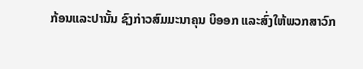ກ້ອນແລະປານັ້ນ ຊົງກ່າວສົມມະນາຄຸນ ບິອອກ ແລະສົ່ງໃຫ້ພວກສາວົກ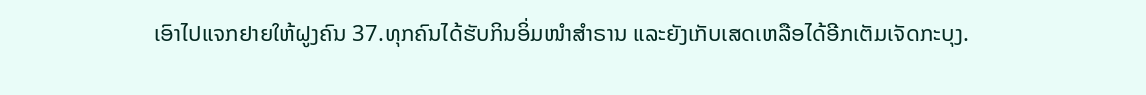ເອົາໄປແຈກຢາຍໃຫ້ຝູງຄົນ 37.ທຸກຄົນໄດ້ຮັບກິນອິ່ມໜຳສຳຣານ ແລະຍັງເກັບເສດເຫລືອໄດ້ອີກເຕັມເຈັດກະບຸງ.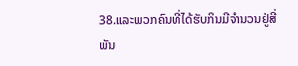38.ແລະພວກຄົນທີ່ໄດ້ຮັບກິນມີຈຳນວນຢູ່ສີ່ພັນ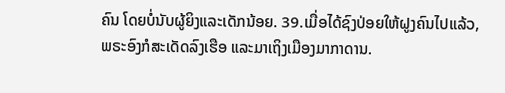ຄົນ ໂດຍບໍ່ນັບຜູ້ຍິງແລະເດັກນ້ອຍ. 39.ເມື່ອໄດ້ຊົງປ່ອຍໃຫ້ຝູງຄົນໄປແລ້ວ, ພຣະອົງກໍສະເດັດລົງເຮືອ ແລະມາເຖິງເມືອງມາກາດານ.